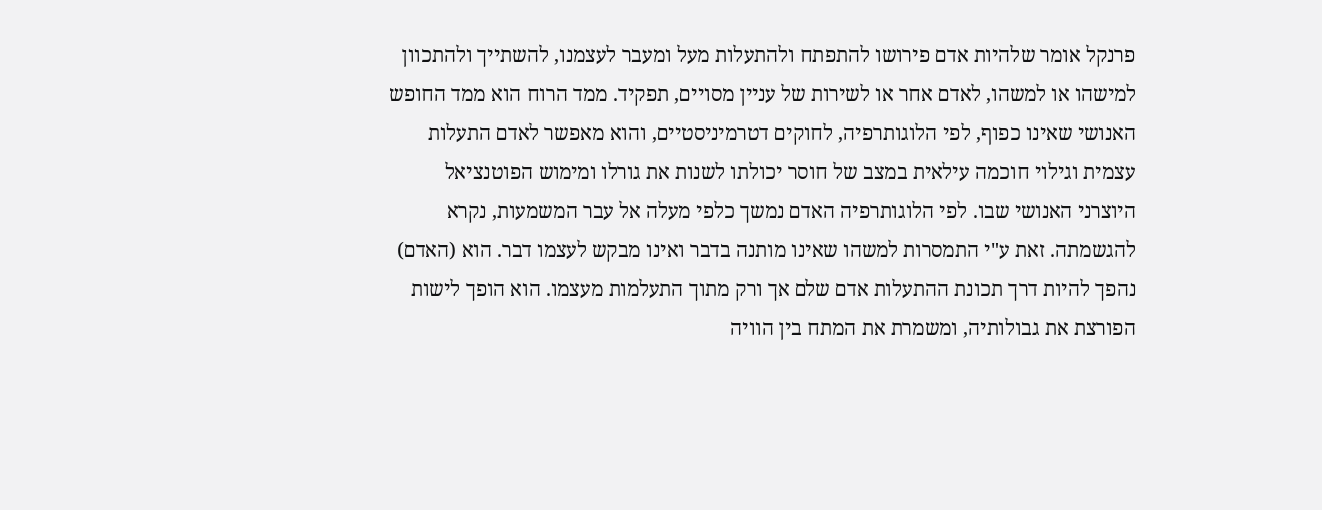פרנקל אומר שלהיות אדם פירושו להתפתח ולהתעלות מעל ומעבר לעצמנו, להשתייך ולהתכוון למישהו או למשהו, לאדם אחר או לשירות של עניין מסויים, תפקיד. ממד הרוח הוא ממד החופש האנושי שאינו כפוף, לפי הלוגותרפיה, לחוקים דטרמיניסטיים, והוא מאפשר לאדם התעלות עצמית וגילוי חוכמה עילאית במצב של חוסר יכולתו לשנות את גורלו ומימוש הפוטנציאל היוצרני האנושי שבו. לפי הלוגותרפיה האדם נמשך כלפי מעלה אל עבר המשמעות, נקרא להגשמתה. זאת ע"י התמסרות למשהו שאינו מותנה בדבר ואינו מבקש לעצמו דבר. הוא (האדם) נהפך להיות דרך תכונת ההתעלות אדם שלם אך ורק מתוך התעלמות מעצמו. הוא הופך לישות הפורצת את גבולותיה, ומשמרת את המתח בין הוויה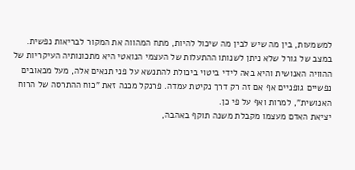למשמעות, בין מה שיש לבין מה שיכול להיות, מתח המהווה את המקור לבריאות נפשית.
במצב של גורל שלא ניתן לשנותו ההתעלות של העצמי הנואטי היא מתכונותיה העיקריות של ההוויה האנושית והיא באה לידי ביטוי ביכולת להתנשא על פני תנאים אלה, מעל מכאובים נפשיים גופניים אף אם זה רק דרך נקיטת עמדה. פרנקל מכנה זאת "כוח ההתרסה של הרוח האנושית", למרות ואף על פי כן.
יציאת האדם מעצמו מקבלת משנה תוקף באהבה,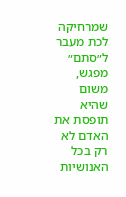שמרחיקה לכת מעבר ל״סתם״ מפגש, משום שהיא תופסת את האדם לא רק בכל האנושיות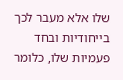שלו אלא מעבר לכך בייחודיות ובחד פעמיות שלו, כלומר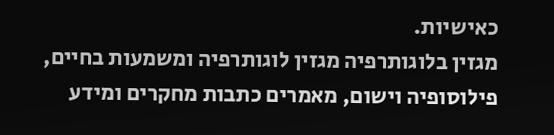כאישיות.
מגזין בלוגותרפיה מגזין לוגותרפיה ומשמעות בחיים, פילוסופיה וישום, מאמרים כתבות מחקרים ומידע